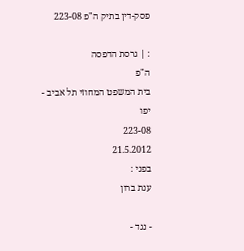פסק-דין בתיק ה"פ 223-08

: | גרסת הדפסה
ה"פ
בית המשפט המחוזי תל אביב - יפו
223-08
21.5.2012
בפני :
ענת ברון

- נגד -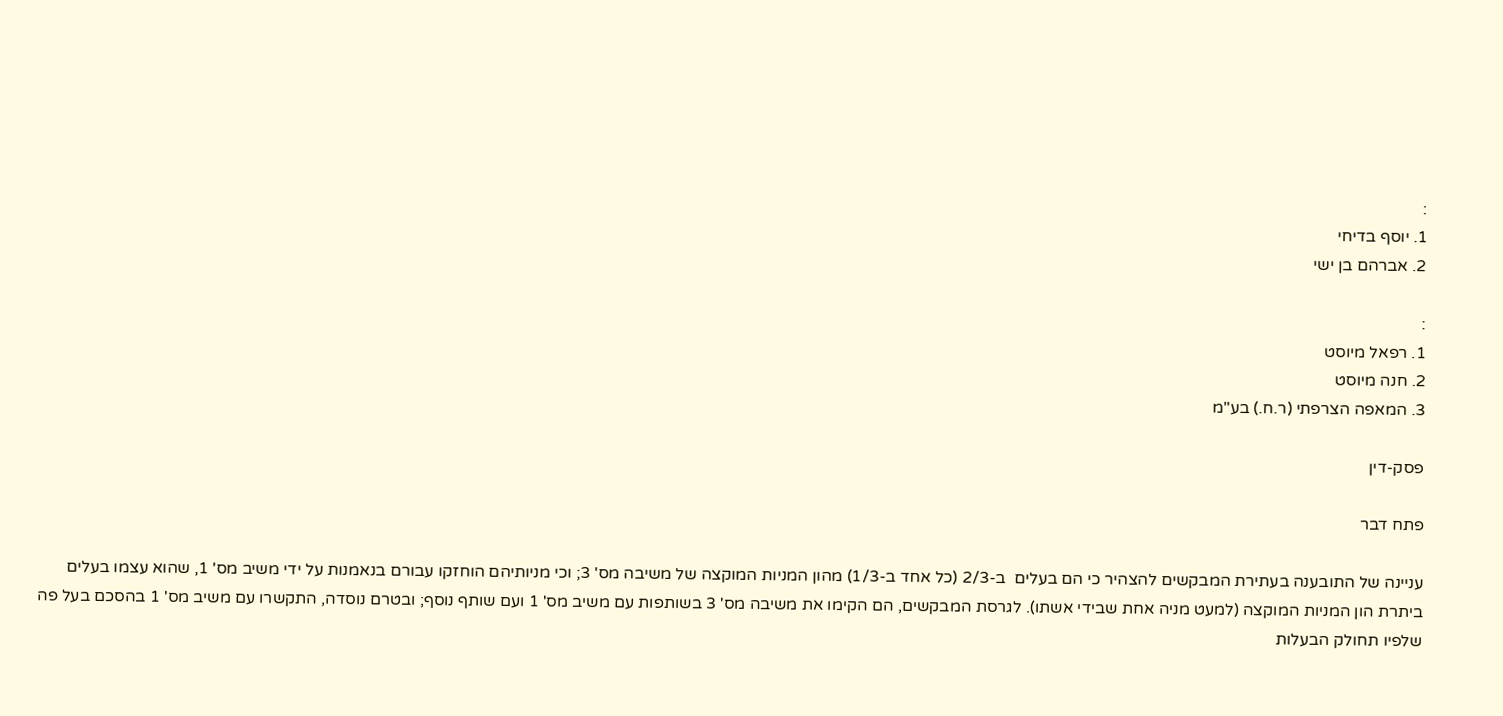:
1. יוסף בדיחי
2. אברהם בן ישי

:
1. רפאל מיוסט
2. חנה מיוסט
3. המאפה הצרפתי (ר.ח.) בע"מ

פסק-דין

פתח דבר

עניינה של התובענה בעתירת המבקשים להצהיר כי הם בעלים  ב-2/3 (כל אחד ב-1/3) מהון המניות המוקצה של משיבה מס' 3; וכי מניותיהם הוחזקו עבורם בנאמנות על ידי משיב מס' 1, שהוא עצמו בעלים ביתרת הון המניות המוקצה (למעט מניה אחת שבידי אשתו). לגרסת המבקשים, הם הקימו את משיבה מס' 3 בשותפות עם משיב מס' 1 ועם שותף נוסף; ובטרם נוסדה, התקשרו עם משיב מס' 1 בהסכם בעל פה שלפיו תחולק הבעלות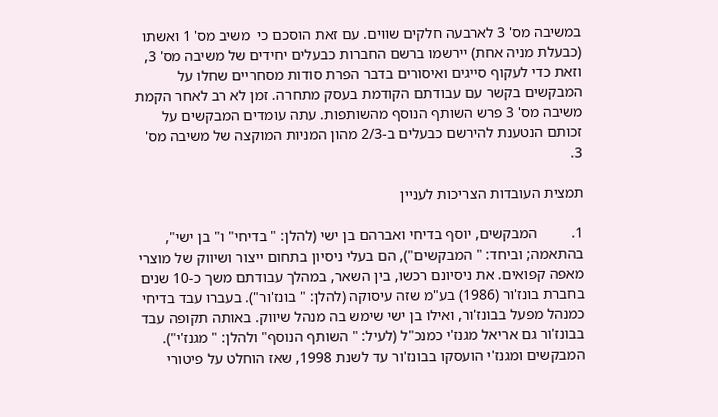במשיבה מס' 3 לארבעה חלקים שווים. עם זאת הוסכם כי  משיב מס' 1 ואשתו (כבעלת מניה אחת) יירשמו ברשם החברות כבעלים יחידים של משיבה מס' 3, וזאת כדי לעקוף סייגים ואיסורים בדבר הפרת סודות מסחריים שחלו על המבקשים בקשר עם עבודתם הקודמת בעסק מתחרה. זמן לא רב לאחר הקמת משיבה מס' 3 פרש השותף הנוסף מהשותפות. עתה עומדים המבקשים על זכותם הנטענת להירשם כבעלים ב-2/3 מהון המניות המוקצה של משיבה מס' 3.

תמצית העובדות הצריכות לעניין

1.         המבקשים, יוסף בדיחי ואברהם בן ישי (להלן: " בדיחי" ו" בן ישי", בהתאמה; וביחד: " המבקשים"), הם בעלי ניסיון בתחום ייצור ושיווק של מוצרי מאפה קפואים. את ניסיונם רכשו, בין השאר, במהלך עבודתם משך כ-10 שנים בחברת בונז'ור (1986) בע"מ שזה עיסוקה (להלן: " בונז'ור"). בעברו עבד בדיחי כמנהל מפעל בבונז'ור, ואילו בן ישי שימש בה מנהל שיווק. באותה תקופה עבד בבונז'ור גם אריאל מגנז'י כמנכ"ל (לעיל: " השותף הנוסף" ולהלן: " מגנז'י"). המבקשים ומגנז'י הועסקו בבונז'ור עד לשנת 1998, שאז הוחלט על פיטורי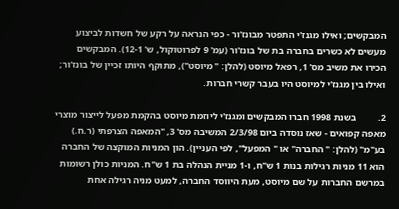המבקשים; ואילו מגנז'י התפטר מבונז'ור - כפי הנראה על רקע של חשדות לביצוע מעשים לא כשרים בחברה בת של בונז'ור (עמ' 9 לפרוטוקול, ש' 12-1). המבקשים הכירו את משיב מס' 1, רפאל מיוסט (להלן: " מיוסט"), מתוקף היותו זכיין של בונז'ור; ואילו בין מגנז'י למיוסט היו בעבר קשרי חברות.

2.         בשנת 1998 חברו המבקשים ומגנז'י ליוזמת מיוסט בהקמת מפעל לייצור מוצרי מאפה קפואים - שאז נוסדה ביום 2/3/98 המשיבה מס' 3, "המאפה הצרפתי (ר.ח.) בע"מ" (להלן: " החברה" או " המפעל", לפי העניין). הון המניות המוקצה של החברה הוא 11 מניות רגילות בנות 1 ש"ח, ו-1 מניית הנהלה בת 1 ש"ח. המניות כולן רשומות במרשם החברות על שם מיוסט, מעת היווסד החברה, למעט מניה רגילה אחת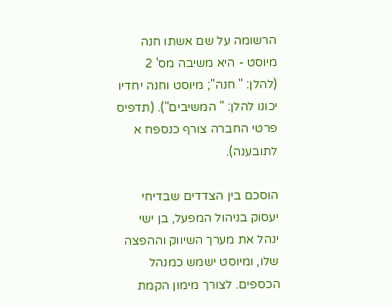הרשומה על שם אשתו חנה מיוסט - היא משיבה מס' 2 (להלן: " חנה"; מיוסט וחנה יחדיו יכונו להלן: " המשיבים"). (תדפיס פרטי החברה צורף כנספח א לתובענה).

הוסכם בין הצדדים שבדיחי יעסוק בניהול המפעל, בן ישי ינהל את מערך השיווק וההפצה שלו, ומיוסט ישמש כמנהל הכספים. לצורך מימון הקמת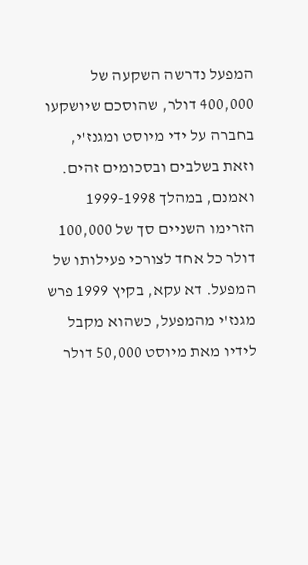המפעל נדרשה השקעה של 400,000 דולר, שהוסכם שיושקעו בחברה על ידי מיוסט ומגנז'י, וזאת בשלבים ובסכומים זהים. ואמנם, במהלך 1999-1998 הזרימו השניים סך של 100,000 דולר כל אחד לצורכי פעילותו של המפעל. דא עקא, בקיץ 1999 פרש מגנז'י מהמפעל, כשהוא מקבל לידיו מאת מיוסט 50,000 דולר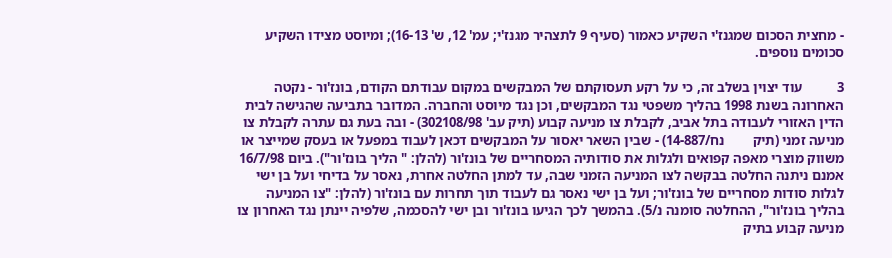- מחצית הסכום שמגנז'י השקיע כאמור (סעיף 9 לתצהיר מגנז'י; עמ' 12, ש' 16-13); ומיוסט מצידו השקיע סכומים נוספים.

3          עוד יצוין בשלב זה, כי על רקע תעסוקתם של המבקשים במקום עבודתם הקודם, בונז'ור - נקטה האחרונה בשנת 1998 בהליך משפטי נגד המבקשים, וכן נגד מיוסט והחברה. המדובר בתביעה שהגישה לבית הדין האזורי לעבודה בתל אביב, לקבלת צו מניעה קבוע (תיק עב' 302108/98) - ובה בעת גם עתרה לקבלת צו מניעה זמני (תיק        נח/14-887) - שבין השאר יאסור על המבקשים דכאן לעבוד במפעל או בעסק שמייצר או משווק מוצרי מאפה קפואים ולגלות את סודותיה המסחריים של בונז'ור (להלן: " הליך בונז'ור"). ביום 16/7/98 אמנם ניתנה החלטה בבקשה לצו המניעה הזמני שבה, עד למתן החלטה אחרת, נאסר על בדיחי ועל בן ישי לגלות סודות מסחריים של בונז'ור; ועל בן ישי נאסר גם לעבוד תוך תחרות עם בונז'ור (להלן: "צו המניעה בהליך בונז'ור", ההחלטה סומנה נ/5). בהמשך לכך הגיעו בונז'ור ובן ישי להסכמה, שלפיה יינתן נגד האחרון צו מניעה קבוע בתיק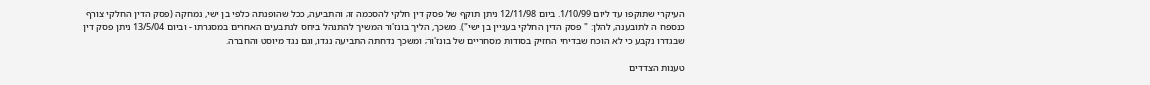העיקרי שתוקפו עד ליום 1/10/99. ביום 12/11/98 ניתן תוקף של פסק דין חלקי להסכמה זו; והתביעה, ככל שהופנתה כלפי בן ישי, נמחקה (פסק הדין החלקי צורף כנספח ה לתובענה, להלן: " פסק הדין החלקי בעניין בן ישי"). משכך, הליך בונז'ור המשיך להתנהל ביחס לנתבעים האחרים במסגרתו - וביום 13/5/04 ניתן פסק דין שבגדרו נקבע כי לא הוכח שבדיחי החזיק בסודות מסחריים של בונז'ור; ומשכך נדחתה התביעה נגדו, וגם נגד מיוסט והחברה.

טענות הצדדים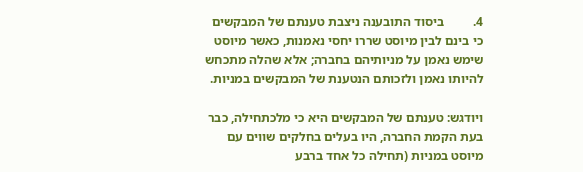4.         ביסוד התובענה ניצבת טענתם של המבקשים כי בינם לבין מיוסט שררו יחסי נאמנות, כאשר מיוסט שימש נאמן על מניותיהם בחברה; אלא שהלה מתכחש להיותו נאמן ולזכותם הנטענת של המבקשים במניות.

ויודגש: טענתם של המבקשים היא כי מלכתחילה, כבר בעת הקמת החברה, היו בעלים בחלקים שווים עם מיוסט במניות (תחילה כל אחד ברבע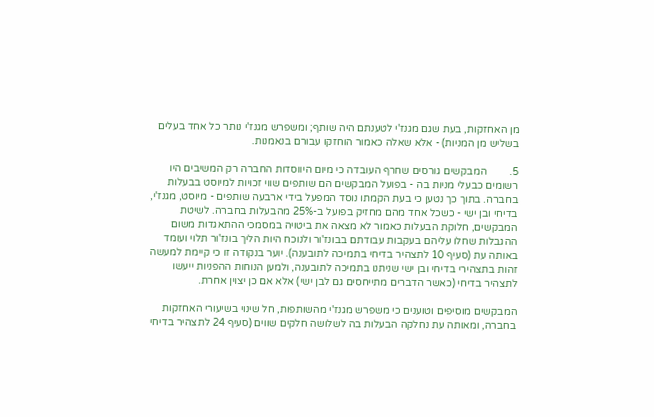מן האחזקות, בעת שגם מגנז'י לטענתם היה שותף; ומשפרש מגנז'י נותר כל אחד בעלים בשליש מן המניות) - אלא שאלה כאמור הוחזקו עבורם בנאמנות.

5.         המבקשים גורסים שחרף העובדה כי מיום היווסדות החברה רק המשיבים היו רשומים כבעלי מניות בה - בפועל המבקשים הם שותפים שווי זכויות למיוסט בבעלות בחברה. בתוך כך נטען כי בעת הקמתו נוסד המפעל בידי ארבעה שותפים - מיוסט, מגנז'י, בדיחי ובן ישי - כשכל אחד מהם מחזיק בפועל ב-25% מהבעלות בחברה. לשיטת המבקשים, חלוקת הבעלות כאמור לא מצאה את ביטויה במסמכי ההתאגדות משום ההגבלות שחלו עליהם בעקבות עבודתם בבונז'ור ולנוכח היות הליך בונז'ור תלוי ועומד באותה עת (סעיף 10 לתצהיר בדיחי בתמיכה לתובענה). יוער בנקודה זו כי קיימת למעשה זהות בתצהירי בדיחי ובן ישי שניתנו בתמיכה לתובענה, ולמען הנוחות ההפניות ייעשו לתצהיר בדיחי (כאשר הדברים מתייחסים גם לבן ישי) אלא אם כן יצוין אחרת.

המבקשים מוסיפים וטוענים כי משפרש מגנז'י מהשותפות, חל שינוי בשיעורי האחזקות בחברה, ומאותה עת נחלקה הבעלות בה לשלושה חלקים שווים (סעיף 24 לתצהיר בדיחי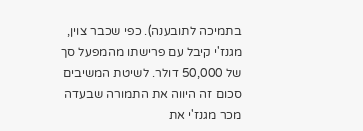בתמיכה לתובענה). כפי שכבר צוין,  מגנז'י קיבל עם פרישתו מהמפעל סך של 50,000 דולר. לשיטת המשיבים סכום זה היווה את התמורה שבעדה מכר מגנז'י את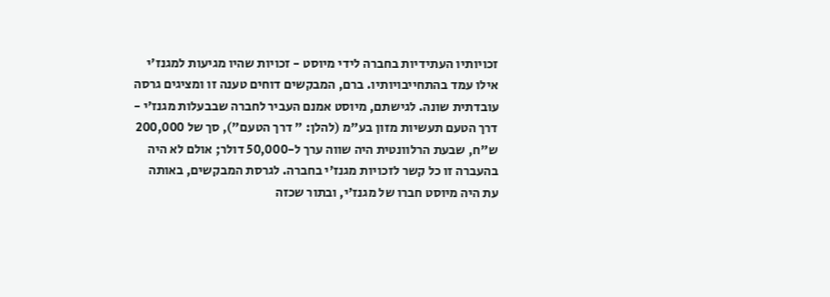זכויותיו העתידיות בחברה לידי מיוסט - זכויות שהיו מגיעות למגנז'י אילו עמד בהתחייבויותיו. ברם, המבקשים דוחים טענה זו ומציגים גרסה עובדתית שונה. לגישתם, מיוסט אמנם העביר לחברה שבבעלות מגנז'י - דרך הטעם תעשיות מזון בע"מ (להלן: " דרך הטעם"), סך של 200,000 ש"ח, שבעת הרלוונטית היה שווה ערך ל-50,000 דולר; אולם לא היה בהעברה זו כל קשר לזכויות מגנז'י בחברה. לגרסת המבקשים, באותה עת היה מיוסט חברו של מגנז'י, ובתור שכזה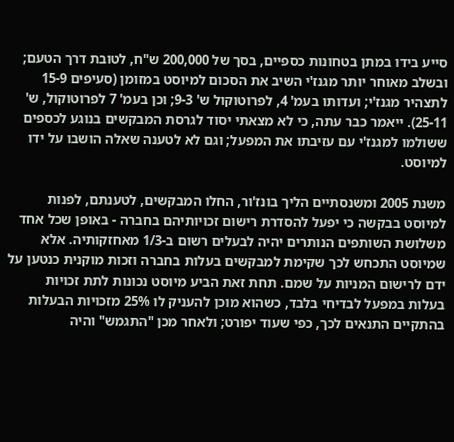סייע בידו במתן בטחונות כספיים, בסך של 200,000 ש"ח, לטובת דרך הטעם; ובשלב מאוחר יותר מגנז'י השיב את הסכום למיוסט במזומן (סעיפים 15-9 לתצהיר מגנז'י; ועדותו בעמ' 4, לפרוטוקול ש' 9-3; וכן בעמ' 7 לפרוטוקול, ש' 25-11). ייאמר כבר עתה, כי לא מצאתי יסוד לגרסת המבקשים בנוגע לכספים ששולמו למגנז'י עם עזיבתו את המפעל; וגם לא לטענה שאלה הושבו על ידו למיוסט.

משנת 2005 ומשנסתיים הליך בונז'ור, החלו המבקשים, לטענתם, לפנות למיוסט בבקשה כי יפעל להסדרת רישום זכויותיהם בחברה - באופן שכל אחד משלושת השותפים הנותרים יהיה לבעלים רשום ב-1/3 מאחזקותיה. אלא שמיוסט התכחש לכך שקימת למבקשים בעלות בחברה וזכות מוקנית כנטען על ידם לרישום המניות על שמם. תחת זאת הביע מיוסט נכונות לתת זכויות בעלות במפעל לבדיחי בלבד, כשהוא מוכן להעניק לו 25% מזכויות הבעלות בהתקיים התנאים לכך, כפי שעוד יפורט; ולאחר מכן "התגמש" והיה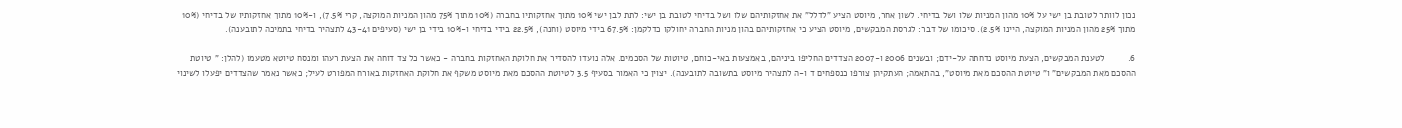נכון לוותר לטובת בן ישי על 10% מהון המניות שלו ושל בדיחי. לשון אחר, מיוסט הציע "לדלל" את אחזקותיהם שלו ושל בדיחי לטובת בן ישי: לתת לבן ישי 10% מתוך אחזקותיו בחברה (10% מתוך 75% מהון המניות המוקצה, קרי 7.5%), ו-10% מתוך אחזקותיו של בדיחי (10% מתוך 25% מהון המניות המוקצה, היינו 2.5%). סיכומו של דבר: לגרסת המבקשים, מיוסט הציע כי אחזקותיהם בהון מניות החברה יחולקו כדלקמן: 67.5% בידי מיוסט (וחנה), 22.5% בידי בדיחי ו-10% בידי בן ישי (סעיפים 43-41 לתצהיר בדיחי בתמיכה לתובענה).

6.         לטענת המבקשים, הצעת מיוסט נדחתה על-ידם; ובשנים 2006 ו-2007 הצדדים החליפו ביניהם, באמצעות באי-כוחם, טיוטות של הסכמים. אלה נועדו להסדיר את חלוקת האחזקות בחברה - כאשר כל צד דוחה את הצעת רעהו ומנסח טיוטא מטעמו (להלן: " טיוטת ההסכם מאת המבקשים" ו" טיוטת ההסכם מאת מיוסט", בהתאמה; העתקיהן צורפו כנספחים ד ו-ה לתצהיר מיוסט בתשובה לתובענה). יצוין כי האמור בסעיף 3.5 לטיוטת ההסכם מאת מיוסט משקף את חלוקת האחזקות באורח המפורט לעיל; כאשר נאמר שהצדדים יפעלו לשינוי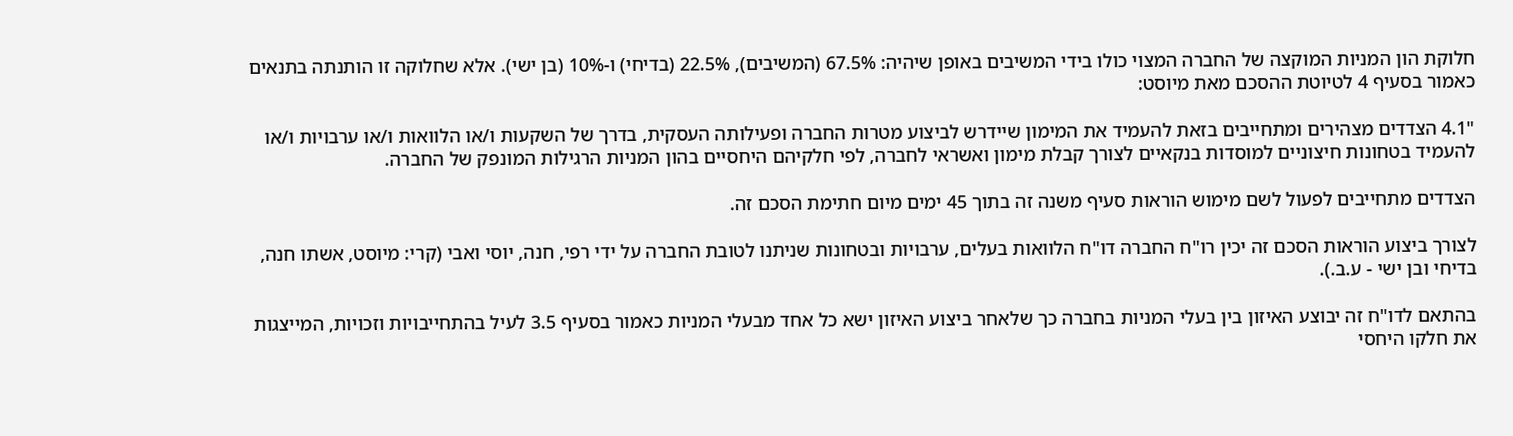חלוקת הון המניות המוקצה של החברה המצוי כולו בידי המשיבים באופן שיהיה: 67.5% (המשיבים), 22.5% (בדיחי) ו-10% (בן ישי). אלא שחלוקה זו הותנתה בתנאים כאמור בסעיף 4 לטיוטת ההסכם מאת מיוסט:

"4.1 הצדדים מצהירים ומתחייבים בזאת להעמיד את המימון שיידרש לביצוע מטרות החברה ופעילותה העסקית, בדרך של השקעות ו/או הלוואות ו/או ערבויות ו/או להעמיד בטחונות חיצוניים למוסדות בנקאיים לצורך קבלת מימון ואשראי לחברה, לפי חלקיהם היחסיים בהון המניות הרגילות המונפק של החברה.

הצדדים מתחייבים לפעול לשם מימוש הוראות סעיף משנה זה בתוך 45 ימים מיום חתימת הסכם זה.

לצורך ביצוע הוראות הסכם זה יכין רו"ח החברה דו"ח הלוואות בעלים, ערבויות ובטחונות שניתנו לטובת החברה על ידי רפי, חנה, יוסי ואבי (קרי: מיוסט, אשתו חנה, בדיחי ובן ישי - ע.ב.).

בהתאם לדו"ח זה יבוצע האיזון בין בעלי המניות בחברה כך שלאחר ביצוע האיזון ישא כל אחד מבעלי המניות כאמור בסעיף 3.5 לעיל בהתחייבויות וזכויות, המייצגות את חלקו היחסי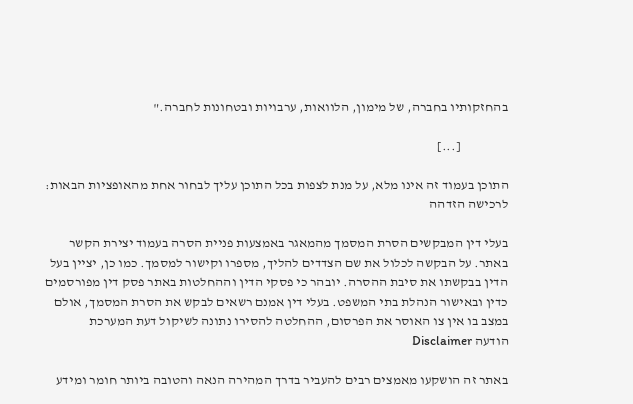בהחזקותיו בחברה, של מימון, הלוואות, ערבויות ובטחונות לחברה."

                  [...]

התוכן בעמוד זה אינו מלא, על מנת לצפות בכל התוכן עליך לבחור אחת מהאופציות הבאות:
לרכישה הזדהה

בעלי דין המבקשים הסרת המסמך מהמאגר באמצעות פניית הסרה בעמוד יצירת הקשר באתר. על הבקשה לכלול את שם הצדדים להליך, מספרו וקישור למסמך. כמו כן, יציין בעל הדין בבקשתו את סיבת ההסרה. יובהר כי פסקי הדין וההחלטות באתר פסק דין מפורסמים כדין ובאישור הנהלת בתי המשפט. בעלי דין אמנם רשאים לבקש את הסרת המסמך, אולם במצב בו אין צו האוסר את הפרסום, ההחלטה להסירו נתונה לשיקול דעת המערכת
הודעה Disclaimer

באתר זה הושקעו מאמצים רבים להעביר בדרך המהירה הנאה והטובה ביותר חומר ומידע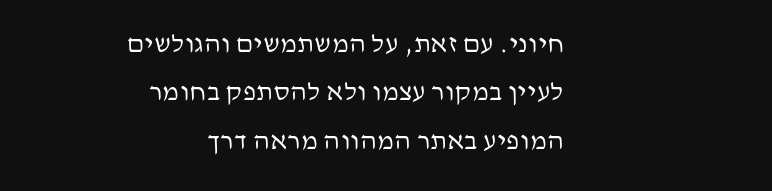חיוני. עם זאת, על המשתמשים והגולשים לעיין במקור עצמו ולא להסתפק בחומר המופיע באתר המהווה מראה דרך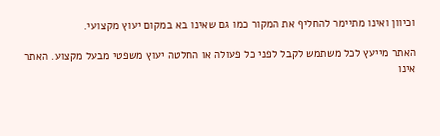וכיוון ואינו מתיימר להחליף את המקור כמו גם שאינו בא במקום יעוץ מקצועי.

האתר מייעץ לכל משתמש לקבל לפני כל פעולה או החלטה יעוץ משפטי מבעל מקצוע. האתר אינו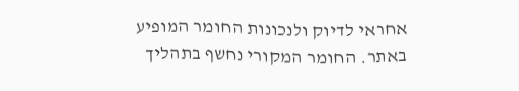אחראי לדיוק ולנכונות החומר המופיע באתר. החומר המקורי נחשף בתהליך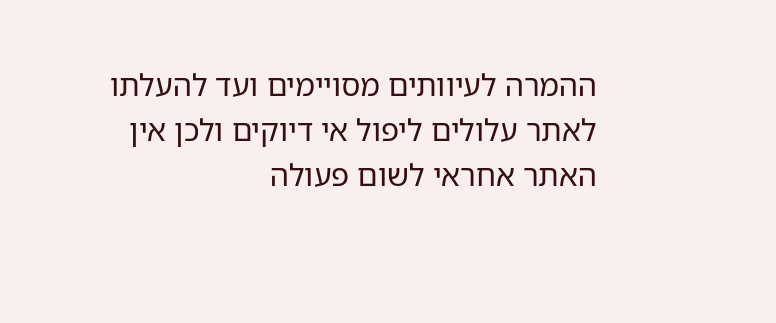ההמרה לעיוותים מסויימים ועד להעלתו לאתר עלולים ליפול אי דיוקים ולכן אין האתר אחראי לשום פעולה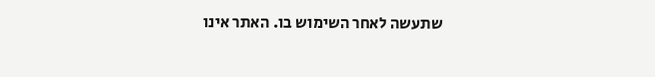שתעשה לאחר השימוש בו. האתר אינו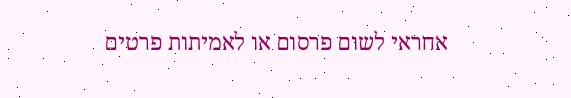אחראי לשום פרסום או לאמיתות פרטים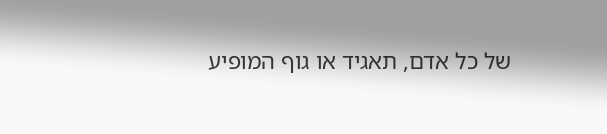של כל אדם, תאגיד או גוף המופיע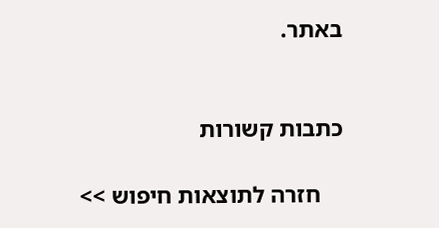באתר.


כתבות קשורות

    חזרה לתוצאות חיפוש >>